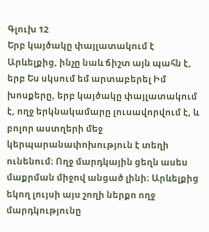Գլուխ 12
Երբ կայծակը փայլատակում է Արևելքից, ինչը նաև ճիշտ այն պահն է, երբ Ես սկսում եմ արտաբերել Իմ խոսքերը, երբ կայծակը փայլատակում է, ողջ երկնակամարը լուսավորվում է, և բոլոր աստղերի մեջ կերպարանափոխություն է տեղի ունենում։ Ողջ մարդկային ցեղն ասես մաքրման միջով անցած լինի։ Արևելքից եկող լույսի այս շողի ներքո ողջ մարդկությունը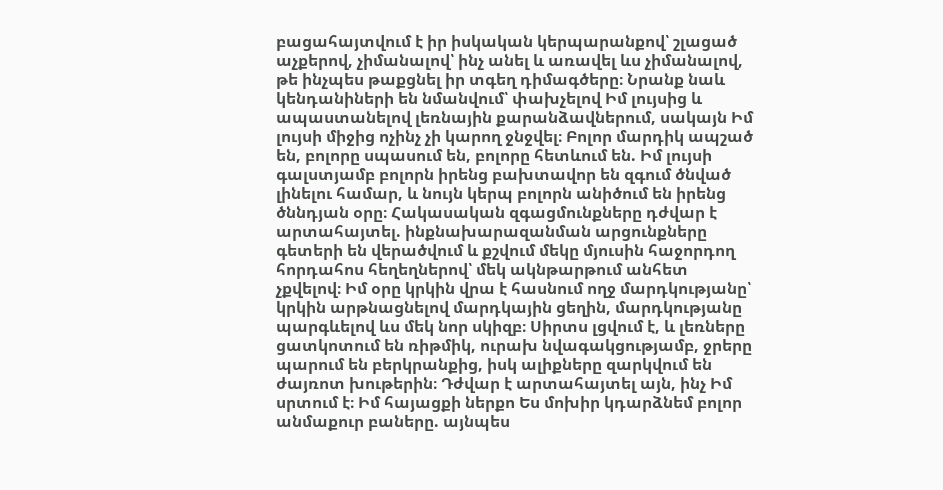բացահայտվում է իր իսկական կերպարանքով՝ շլացած աչքերով, չիմանալով՝ ինչ անել և առավել ևս չիմանալով, թե ինչպես թաքցնել իր տգեղ դիմագծերը։ Նրանք նաև կենդանիների են նմանվում՝ փախչելով Իմ լույսից և ապաստանելով լեռնային քարանձավներում, սակայն Իմ լույսի միջից ոչինչ չի կարող ջնջվել։ Բոլոր մարդիկ ապշած են, բոլորը սպասում են, բոլորը հետևում են. Իմ լույսի գալստյամբ բոլորն իրենց բախտավոր են զգում ծնված լինելու համար, և նույն կերպ բոլորն անիծում են իրենց ծննդյան օրը։ Հակասական զգացմունքները դժվար է արտահայտել. ինքնախարազանման արցունքները գետերի են վերածվում և քշվում մեկը մյուսին հաջորդող հորդահոս հեղեղներով՝ մեկ ակնթարթում անհետ չքվելով։ Իմ օրը կրկին վրա է հասնում ողջ մարդկությանը՝ կրկին արթնացնելով մարդկային ցեղին, մարդկությանը պարգևելով ևս մեկ նոր սկիզբ։ Սիրտս լցվում է, և լեռները ցատկոտում են ռիթմիկ, ուրախ նվագակցությամբ, ջրերը պարում են բերկրանքից, իսկ ալիքները զարկվում են ժայռոտ խութերին։ Դժվար է արտահայտել այն, ինչ Իմ սրտում է։ Իմ հայացքի ներքո Ես մոխիր կդարձնեմ բոլոր անմաքուր բաները. այնպես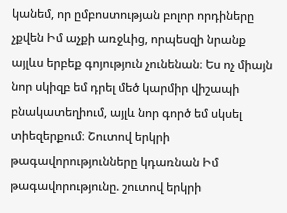կանեմ, որ ըմբոստության բոլոր որդիները չքվեն Իմ աչքի առջևից, որպեսզի նրանք այլևս երբեք գոյություն չունենան։ Ես ոչ միայն նոր սկիզբ եմ դրել մեծ կարմիր վիշապի բնակատեղիում, այլև նոր գործ եմ սկսել տիեզերքում։ Շուտով երկրի թագավորությունները կդառնան Իմ թագավորությունը. շուտով երկրի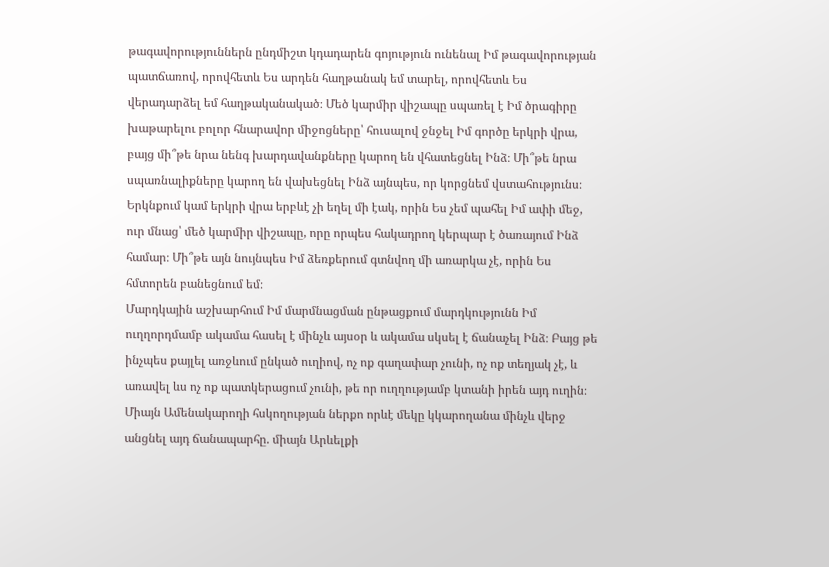թագավորություններն ընդմիշտ կդադարեն գոյություն ունենալ Իմ թագավորության պատճառով, որովհետև Ես արդեն հաղթանակ եմ տարել, որովհետև Ես վերադարձել եմ հաղթականակած։ Մեծ կարմիր վիշապը սպառել է Իմ ծրագիրը խաթարելու բոլոր հնարավոր միջոցները՝ հուսալով ջնջել Իմ գործը երկրի վրա, բայց մի՞թե նրա նենգ խարդավանքները կարող են վհատեցնել Ինձ։ Մի՞թե նրա սպառնալիքները կարող են վախեցնել Ինձ այնպես, որ կորցնեմ վստահությունս։ Երկնքում կամ երկրի վրա երբևէ չի եղել մի էակ, որին Ես չեմ պահել Իմ ափի մեջ, ուր մնաց՝ մեծ կարմիր վիշապը, որը որպես հակադրող կերպար է ծառայում Ինձ համար։ Մի՞թե այն նույնպես Իմ ձեռքերում գտնվող մի առարկա չէ, որին Ես հմտորեն բանեցնում եմ։
Մարդկային աշխարհում Իմ մարմնացման ընթացքում մարդկությունն Իմ ուղղորդմամբ ակամա հասել է մինչև այսօր և ակամա սկսել է ճանաչել Ինձ։ Բայց թե ինչպես քայլել առջևում ընկած ուղիով, ոչ ոք գաղափար չունի, ոչ ոք տեղյակ չէ, և առավել ևս ոչ ոք պատկերացում չունի, թե որ ուղղությամբ կտանի իրեն այդ ուղին։ Միայն Ամենակարողի հսկողության ներքո որևէ մեկը կկարողանա մինչև վերջ անցնել այդ ճանապարհը. միայն Արևելքի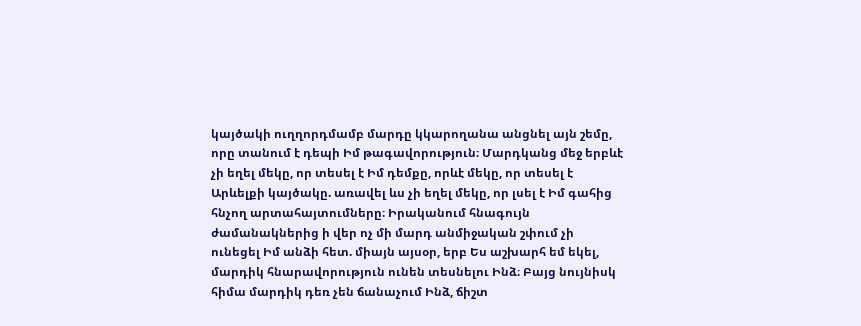կայծակի ուղղորդմամբ մարդը կկարողանա անցնել այն շեմը, որը տանում է դեպի Իմ թագավորություն։ Մարդկանց մեջ երբևէ չի եղել մեկը, որ տեսել է Իմ դեմքը, որևէ մեկը, որ տեսել է Արևելքի կայծակը. առավել ևս չի եղել մեկը, որ լսել է Իմ գահից հնչող արտահայտումները։ Իրականում հնագույն ժամանակներից ի վեր ոչ մի մարդ անմիջական շփում չի ունեցել Իմ անձի հետ. միայն այսօր, երբ Ես աշխարհ եմ եկել, մարդիկ հնարավորություն ունեն տեսնելու Ինձ։ Բայց նույնիսկ հիմա մարդիկ դեռ չեն ճանաչում Ինձ, ճիշտ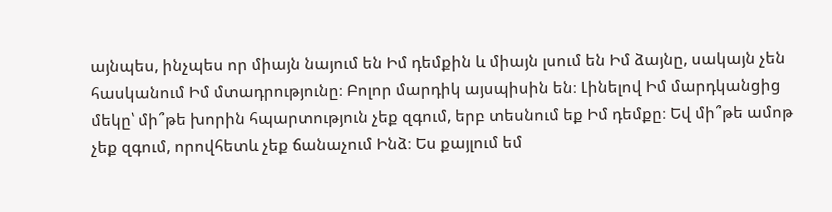այնպես, ինչպես որ միայն նայում են Իմ դեմքին և միայն լսում են Իմ ձայնը, սակայն չեն հասկանում Իմ մտադրությունը։ Բոլոր մարդիկ այսպիսին են։ Լինելով Իմ մարդկանցից մեկը՝ մի՞թե խորին հպարտություն չեք զգում, երբ տեսնում եք Իմ դեմքը։ Եվ մի՞թե ամոթ չեք զգում, որովհետև չեք ճանաչում Ինձ։ Ես քայլում եմ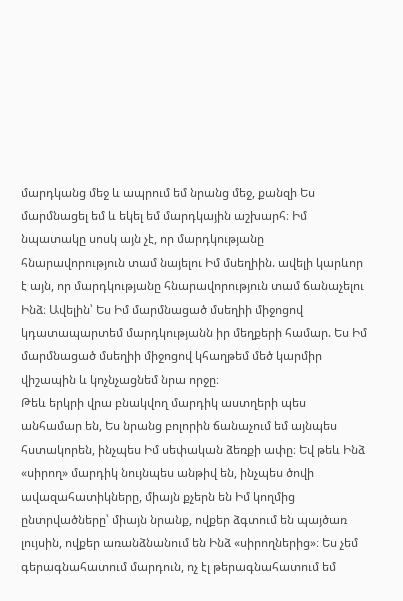մարդկանց մեջ և ապրում եմ նրանց մեջ, քանզի Ես մարմնացել եմ և եկել եմ մարդկային աշխարհ։ Իմ նպատակը սոսկ այն չէ, որ մարդկությանը հնարավորություն տամ նայելու Իմ մսեղիին. ավելի կարևոր է այն, որ մարդկությանը հնարավորություն տամ ճանաչելու Ինձ։ Ավելին՝ Ես Իմ մարմնացած մսեղիի միջոցով կդատապարտեմ մարդկությանն իր մեղքերի համար. Ես Իմ մարմնացած մսեղիի միջոցով կհաղթեմ մեծ կարմիր վիշապին և կոչնչացնեմ նրա որջը։
Թեև երկրի վրա բնակվող մարդիկ աստղերի պես անհամար են, Ես նրանց բոլորին ճանաչում եմ այնպես հստակորեն, ինչպես Իմ սեփական ձեռքի ափը։ Եվ թեև Ինձ «սիրող» մարդիկ նույնպես անթիվ են, ինչպես ծովի ավազահատիկները, միայն քչերն են Իմ կողմից ընտրվածները՝ միայն նրանք, ովքեր ձգտում են պայծառ լույսին, ովքեր առանձնանում են Ինձ «սիրողներից»։ Ես չեմ գերագնահատում մարդուն, ոչ էլ թերագնահատում եմ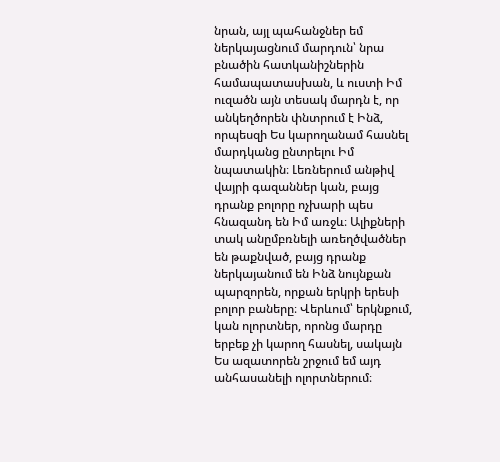նրան, այլ պահանջներ եմ ներկայացնում մարդուն՝ նրա բնածին հատկանիշներին համապատասխան, և ուստի Իմ ուզածն այն տեսակ մարդն է, որ անկեղծորեն փնտրում է Ինձ, որպեսզի Ես կարողանամ հասնել մարդկանց ընտրելու Իմ նպատակին։ Լեռներում անթիվ վայրի գազաններ կան, բայց դրանք բոլորը ոչխարի պես հնազանդ են Իմ առջև։ Ալիքների տակ անըմբռնելի առեղծվածներ են թաքնված, բայց դրանք ներկայանում են Ինձ նույնքան պարզորեն, որքան երկրի երեսի բոլոր բաները։ Վերևում՝ երկնքում, կան ոլորտներ, որոնց մարդը երբեք չի կարող հասնել, սակայն Ես ազատորեն շրջում եմ այդ անհասանելի ոլորտներում։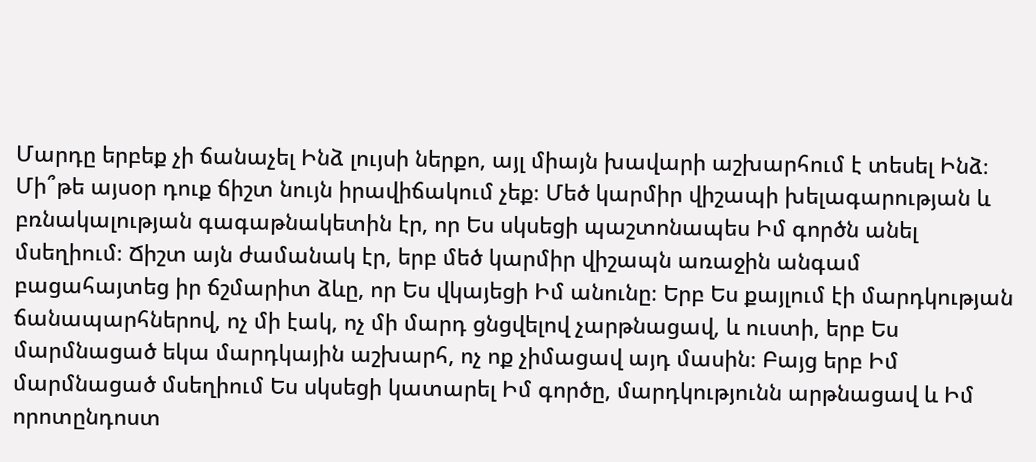Մարդը երբեք չի ճանաչել Ինձ լույսի ներքո, այլ միայն խավարի աշխարհում է տեսել Ինձ։ Մի՞թե այսօր դուք ճիշտ նույն իրավիճակում չեք։ Մեծ կարմիր վիշապի խելագարության և բռնակալության գագաթնակետին էր, որ Ես սկսեցի պաշտոնապես Իմ գործն անել մսեղիում։ Ճիշտ այն ժամանակ էր, երբ մեծ կարմիր վիշապն առաջին անգամ բացահայտեց իր ճշմարիտ ձևը, որ Ես վկայեցի Իմ անունը։ Երբ Ես քայլում էի մարդկության ճանապարհներով, ոչ մի էակ, ոչ մի մարդ ցնցվելով չարթնացավ, և ուստի, երբ Ես մարմնացած եկա մարդկային աշխարհ, ոչ ոք չիմացավ այդ մասին։ Բայց երբ Իմ մարմնացած մսեղիում Ես սկսեցի կատարել Իմ գործը, մարդկությունն արթնացավ և Իմ որոտընդոստ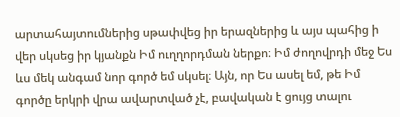արտահայտումներից սթափվեց իր երազներից և այս պահից ի վեր սկսեց իր կյանքն Իմ ուղղորդման ներքո։ Իմ ժողովրդի մեջ Ես ևս մեկ անգամ նոր գործ եմ սկսել։ Այն, որ Ես ասել եմ, թե Իմ գործը երկրի վրա ավարտված չէ, բավական է ցույց տալու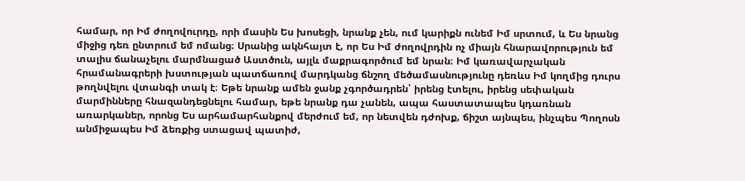համար, որ Իմ ժողովուրդը, որի մասին Ես խոսեցի, նրանք չեն, ում կարիքն ունեմ Իմ սրտում, և Ես նրանց միջից դեռ ընտրում եմ ոմանց։ Սրանից ակնհայտ է, որ Ես Իմ ժողովրդին ոչ միայն հնարավորություն եմ տալիս ճանաչելու մարմնացած Աստծուն, այլև մաքրագործում եմ նրան։ Իմ կառավարչական հրամանագրերի խստության պատճառով մարդկանց ճնշող մեծամասնությունը դեռևս Իմ կողմից դուրս թողնվելու վտանգի տակ է։ Եթե նրանք ամեն ջանք չգործադրեն՝ իրենց էտելու, իրենց սեփական մարմինները հնազանդեցնելու համար, եթե նրանք դա չանեն, ապա հաստատապես կդառնան առարկաներ, որոնց Ես արհամարհանքով մերժում եմ, որ նետվեն դժոխք, ճիշտ այնպես, ինչպես Պողոսն անմիջապես Իմ ձեռքից ստացավ պատիժ,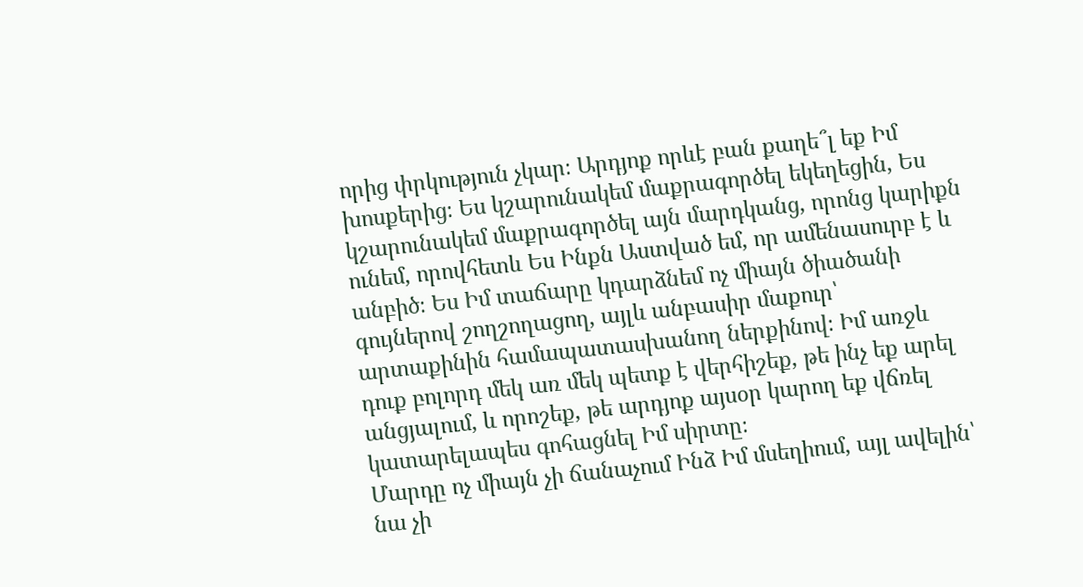որից փրկություն չկար։ Արդյոք որևէ բան քաղե՞լ եք Իմ խոսքերից։ Ես կշարունակեմ մաքրագործել եկեղեցին, Ես կշարունակեմ մաքրագործել այն մարդկանց, որոնց կարիքն ունեմ, որովհետև Ես Ինքն Աստված եմ, որ ամենասուրբ է և անբիծ։ Ես Իմ տաճարը կդարձնեմ ոչ միայն ծիածանի գույներով շողշողացող, այլև անբասիր մաքուր՝ արտաքինին համապատասխանող ներքինով։ Իմ առջև դուք բոլորդ մեկ առ մեկ պետք է վերհիշեք, թե ինչ եք արել անցյալում, և որոշեք, թե արդյոք այսօր կարող եք վճռել կատարելապես գոհացնել Իմ սիրտը։
Մարդը ոչ միայն չի ճանաչում Ինձ Իմ մսեղիում, այլ ավելին՝ նա չի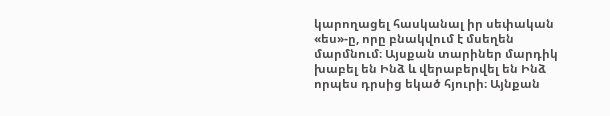կարողացել հասկանալ իր սեփական «ես»-ը, որը բնակվում է մսեղեն մարմնում։ Այսքան տարիներ մարդիկ խաբել են Ինձ և վերաբերվել են Ինձ որպես դրսից եկած հյուրի։ Այնքան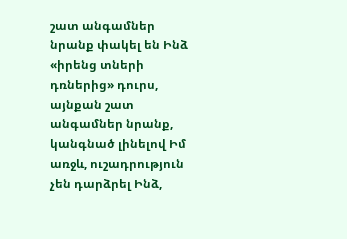շատ անգամներ նրանք փակել են Ինձ «իրենց տների դռներից» դուրս, այնքան շատ անգամներ նրանք, կանգնած լինելով Իմ առջև, ուշադրություն չեն դարձրել Ինձ,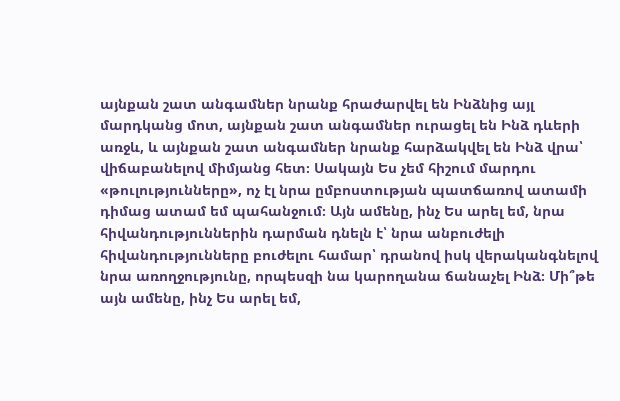այնքան շատ անգամներ նրանք հրաժարվել են Ինձնից այլ մարդկանց մոտ, այնքան շատ անգամներ ուրացել են Ինձ դևերի առջև, և այնքան շատ անգամներ նրանք հարձակվել են Ինձ վրա՝ վիճաբանելով միմյանց հետ։ Սակայն Ես չեմ հիշում մարդու «թուլությունները», ոչ էլ նրա ըմբոստության պատճառով ատամի դիմաց ատամ եմ պահանջում։ Այն ամենը, ինչ Ես արել եմ, նրա հիվանդություններին դարման դնելն է՝ նրա անբուժելի հիվանդությունները բուժելու համար՝ դրանով իսկ վերականգնելով նրա առողջությունը, որպեսզի նա կարողանա ճանաչել Ինձ։ Մի՞թե այն ամենը, ինչ Ես արել եմ,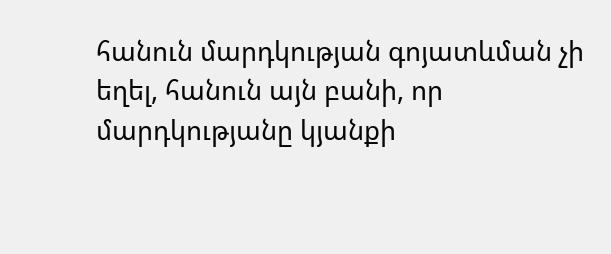հանուն մարդկության գոյատևման չի եղել, հանուն այն բանի, որ մարդկությանը կյանքի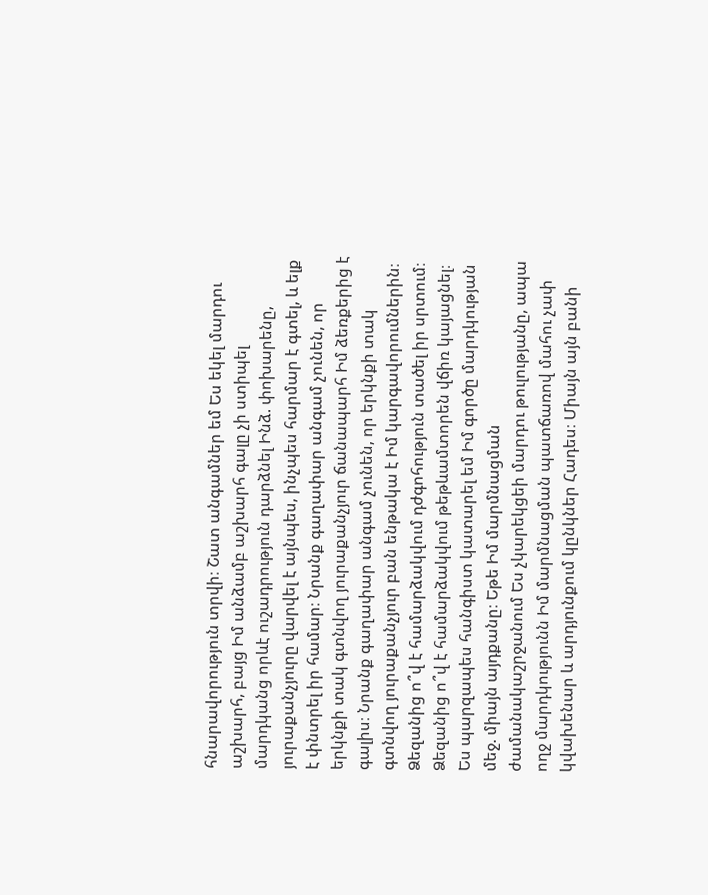հնարավորություն տրվի։ Շատ անգամներ եմ Ես եկել մարդու աշխարհ, բայց Իմ անձամբ աշխարհ գալը չի ստիպել մարդկանց որևէ ուշադրություն դարձնել Ինձ. փոխարենը, յուրաքանչյուրը վարվել է այնպես, ինչպես հարմար է գտել, և ելք է փնտրել իր համար։ Նրանք գաղափար անգամ չունեն, որ երկնքի տակ գտնվող յուրաքանչյուր ճանապարհ Իմ ձեռքերից է գալիս։ Նրանք գաղափար անգամ չունեն, որ երկնքի տակ գտնվող յուրաքանչյուր բան ենթակա է Իմ կարգավորումներին։ Ձեզանից ո՞վ է համարձակվում դժգոհություն տածել իր սրտում։ Ձեզանից ո՞վ է համարձակվում թեթևամտորեն վճիռ կայացնել։ Ես պարզապես հանգիստ կատարել եմ Իմ գործը մարդկության մեջ. միայն այդքանը։ Եթե Իմ մարմնացման ժամանակաշրջանում Ես չկարեկցեի մարդու թուլությանը, ապա ողջ մարդկությունն Իմ մարմնացման պատճառով մահու չափ կվախենար և արդյունքում կընկներ Հադես։ Միայն այն բանի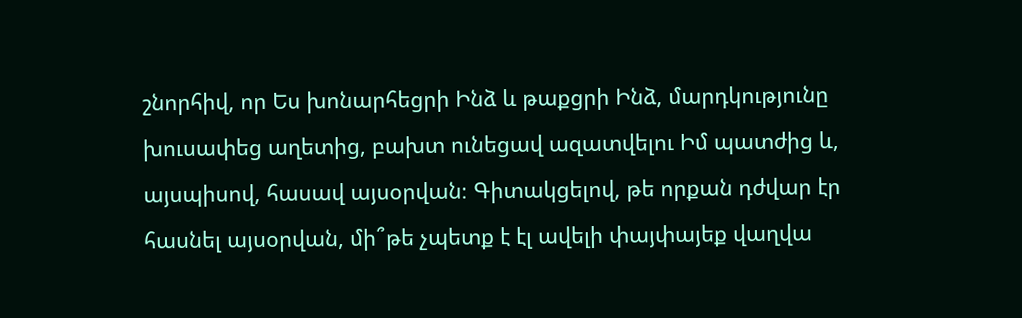շնորհիվ, որ Ես խոնարհեցրի Ինձ և թաքցրի Ինձ, մարդկությունը խուսափեց աղետից, բախտ ունեցավ ազատվելու Իմ պատժից և, այսպիսով, հասավ այսօրվան։ Գիտակցելով, թե որքան դժվար էր հասնել այսօրվան, մի՞թե չպետք է էլ ավելի փայփայեք վաղվա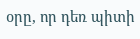օրը, որ դեռ պիտի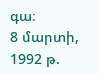գա։
8 մարտի, 1992 թ.